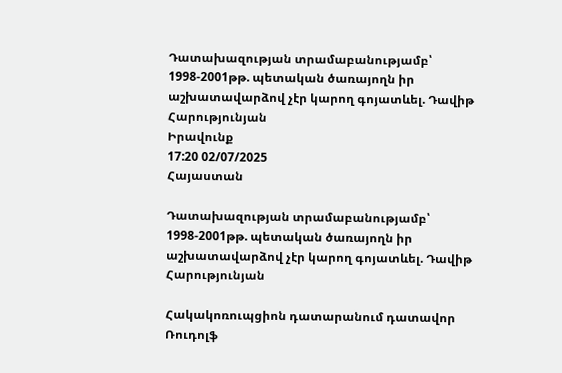Դատախազության տրամաբանությամբ՝ 1998-2001թթ. պետական ծառայողն իր աշխատավարձով չէր կարող գոյատևել. Դավիթ Հարությունյան
Իրավունք
17:20 02/07/2025
Հայաստան

Դատախազության տրամաբանությամբ՝ 1998-2001թթ. պետական ծառայողն իր աշխատավարձով չէր կարող գոյատևել. Դավիթ Հարությունյան

Հակակոռուպցիոն դատարանում դատավոր Ռուդոլֆ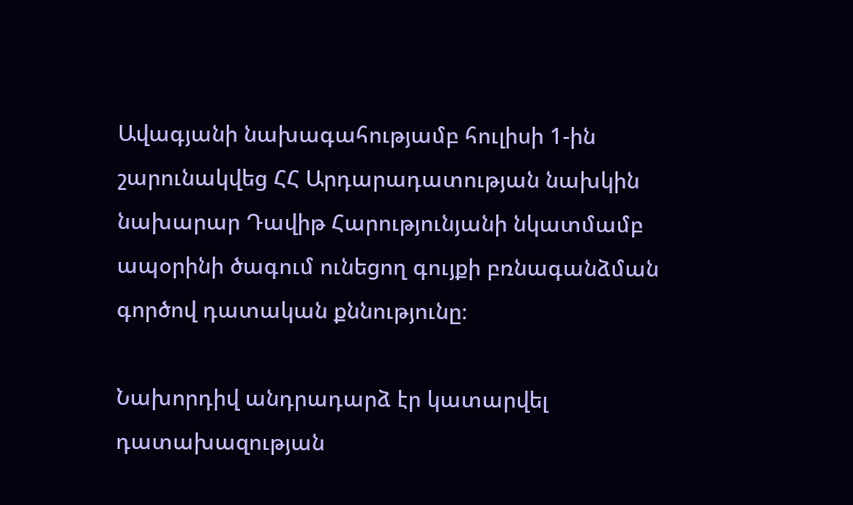Ավագյանի նախագահությամբ հուլիսի 1-ին շարունակվեց ՀՀ Արդարադատության նախկին նախարար Դավիթ Հարությունյանի նկատմամբ ապօրինի ծագում ունեցող գույքի բռնագանձման գործով դատական քննությունը։

Նախորդիվ անդրադարձ էր կատարվել դատախազության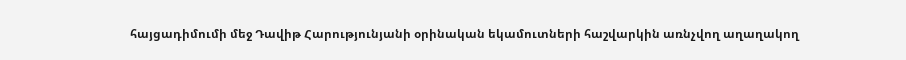հայցադիմումի մեջ Դավիթ Հարությունյանի օրինական եկամուտների հաշվարկին առնչվող աղաղակող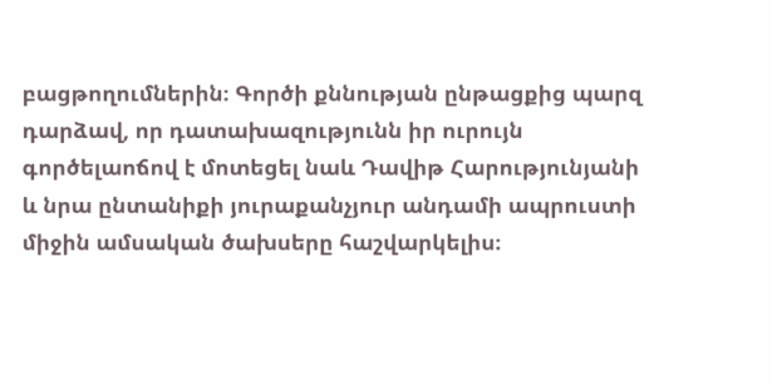բացթողումներին։ Գործի քննության ընթացքից պարզ դարձավ, որ դատախազությունն իր ուրույն գործելաոճով է մոտեցել նաև Դավիթ Հարությունյանի և նրա ընտանիքի յուրաքանչյուր անդամի ապրուստի միջին ամսական ծախսերը հաշվարկելիս։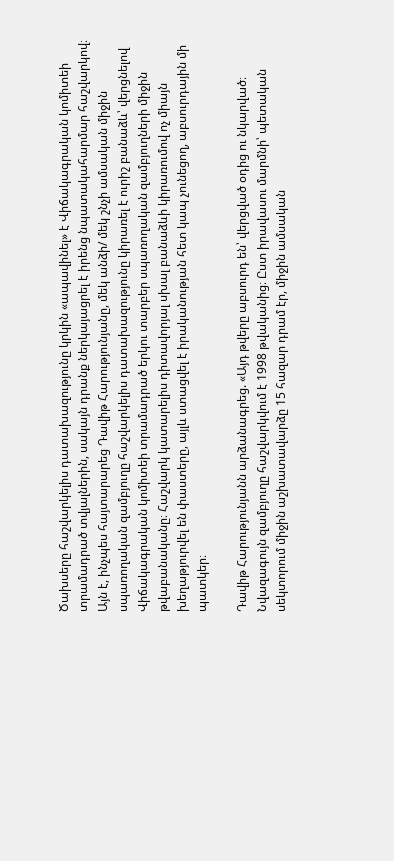Ծախսերը հաշվարկելիս դատախազությունը կրկին «ապավինել» է Վիճակագրական կոմիտեի տրամադրած տվյալներին, սակայն դրանք ներկայացրել է իրենց նպատակահարմար հաշվարկով։ Այն է, ինչպես հայտարարեց Դավիթ Հարությունյանը, մեկ անձի/ մեկ շնչի ամսական միջին սպառողական զամբյուղը հաշվարկելիս դատախազությունը կիրառել է ուրիշ բանաձև՝ վերցնելով Վիճակագրական կոմիտեի տրամադրած երկու տարբեր սպառողական զամբյուղների միջին թվաբանականը։ Հաշվարկ կատարելիս դիտավորյալ սխալ բանաձևի կիրառումով ոչ միայն խեղաթյուրվել են փաստերը, այլև ստացվել է իրականության հետ կապ չունեցող, աբսուրդային մի պատկեր։

Դավիթ Հարությունյանն արձանագրեց. «Այդ թվերը աբսուրդ են՝ վերցված օդից ու նկարված։ Նվազագույն զամբյուղը հաշվարկվում է 1998 թվականից։ Ըստ իրավասու մարմնի՝ պետական սեկտորում միջին աշխատավարձը 15 հազար դրամ էր, միջին ամսական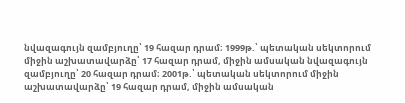նվազագույն զամբյուղը՝ 19 հազար դրամ։ 1999թ.՝ պետական սեկտորում միջին աշխատավարձը՝ 17 հազար դրամ, միջին ամսական նվազագույն զամբյուղը՝ 20 հազար դրամ։ 2001թ.՝ պետական սեկտորում միջին աշխատավարձը՝ 19 հազար դրամ, միջին ամսական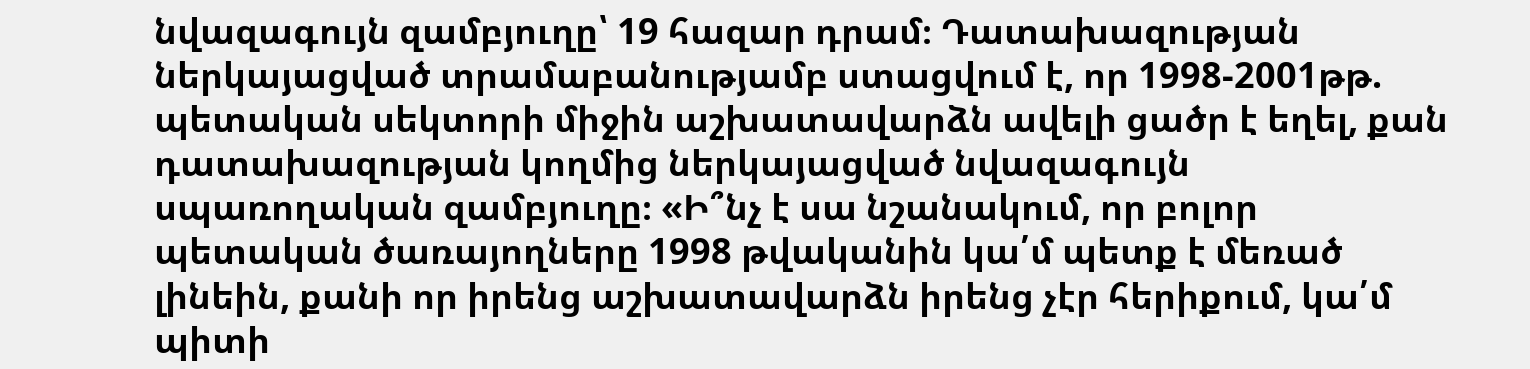նվազագույն զամբյուղը՝ 19 հազար դրամ։ Դատախազության ներկայացված տրամաբանությամբ ստացվում է, որ 1998-2001թթ. պետական սեկտորի միջին աշխատավարձն ավելի ցածր է եղել, քան դատախազության կողմից ներկայացված նվազագույն սպառողական զամբյուղը։ «Ի՞նչ է սա նշանակում, որ բոլոր պետական ծառայողները 1998 թվականին կա՛մ պետք է մեռած լինեին, քանի որ իրենց աշխատավարձն իրենց չէր հերիքում, կա՛մ պիտի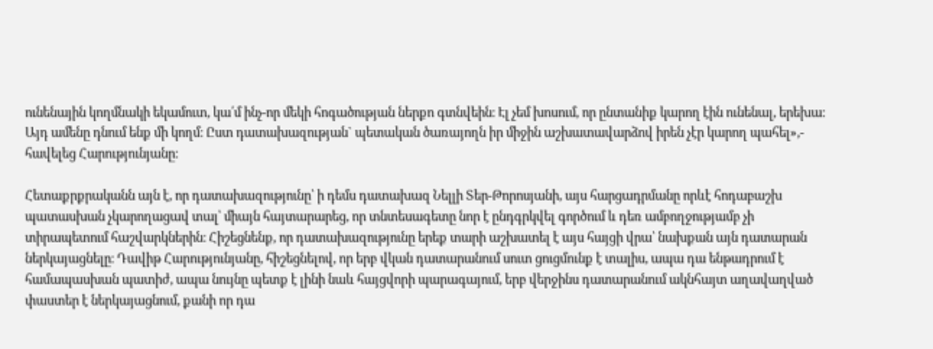ունենային կողմնակի եկամուտ, կա՛մ ինչ-որ մեկի հոգածության ներքո գտնվեին։ Էլ չեմ խոսում, որ ընտանիք կարող էին ունենալ, երեխա։ Այդ ամենը դնում ենք մի կողմ։ Ըստ դատախազության` պետական ծառայողն իր միջին աշխատավարձով իրեն չէր կարող պահել»,- հավելեց Հարությունյանը։

Հետաքրքրականն այն է, որ դատախազությունը՝ ի դեմս դատախազ Նելլի Տեր-Թորոսյանի, այս հարցադրմանը որևէ հոդաբաշխ պատասխան չկարողացավ տալ՝ միայն հայտարարեց, որ տնտեսագետը նոր է ընդգրկվել գործում և դեռ ամբողջությամբ չի տիրապետում հաշվարկներին։ Հիշեցնենք, որ դատախազությունը երեք տարի աշխատել է այս հայցի վրա՝ նախքան այն դատարան ներկայացնելը։ Դավիթ Հարությունյանը, հիշեցնելով, որ երբ վկան դատարանում սուտ ցուցմունք է տալիս, ապա դա ենթադրում է համապասխան պատիժ, ապա նույնը պետք է լինի նաև հայցվորի պարագայում, երբ վերջինս դատարանում ակնհայտ աղավաղված փաստեր է ներկայացնում, քանի որ դա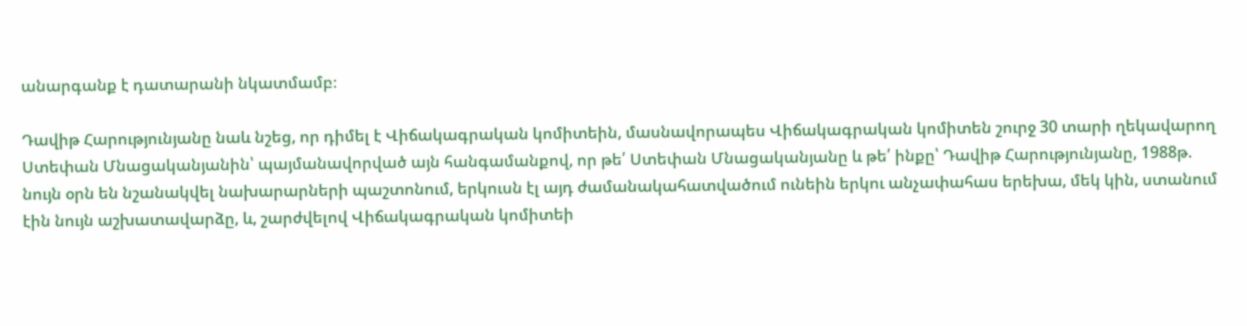անարգանք է դատարանի նկատմամբ։

Դավիթ Հարությունյանը նաև նշեց, որ դիմել է Վիճակագրական կոմիտեին, մասնավորապես Վիճակագրական կոմիտեն շուրջ 30 տարի ղեկավարող Ստեփան Մնացականյանին՝ պայմանավորված այն հանգամանքով, որ թե՛ Ստեփան Մնացականյանը և թե՛ ինքը՝ Դավիթ Հարությունյանը, 1988թ. նույն օրն են նշանակվել նախարարների պաշտոնում, երկուսն էլ այդ ժամանակահատվածում ունեին երկու անչափահաս երեխա, մեկ կին, ստանում էին նույն աշխատավարձը, և, շարժվելով Վիճակագրական կոմիտեի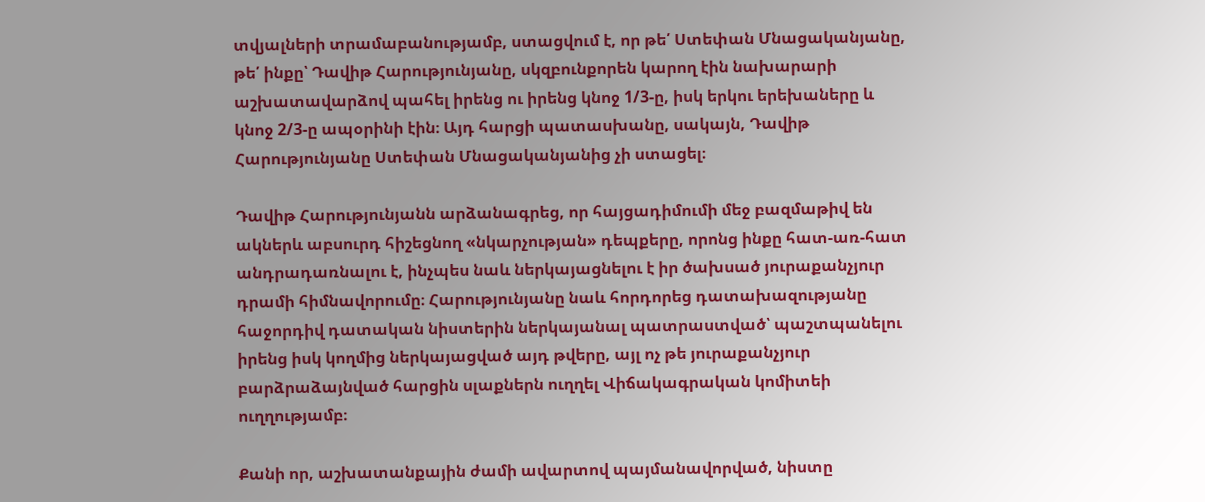տվյալների տրամաբանությամբ, ստացվում է, որ թե՛ Ստեփան Մնացականյանը, թե՛ ինքը՝ Դավիթ Հարությունյանը, սկզբունքորեն կարող էին նախարարի աշխատավարձով պահել իրենց ու իրենց կնոջ 1/3-ը, իսկ երկու երեխաները և կնոջ 2/3-ը ապօրինի էին։ Այդ հարցի պատասխանը, սակայն, Դավիթ Հարությունյանը Ստեփան Մնացականյանից չի ստացել։

Դավիթ Հարությունյանն արձանագրեց, որ հայցադիմումի մեջ բազմաթիվ են ակներև աբսուրդ հիշեցնող «նկարչության» դեպքերը, որոնց ինքը հատ-առ-հատ անդրադառնալու է, ինչպես նաև ներկայացնելու է իր ծախսած յուրաքանչյուր դրամի հիմնավորումը։ Հարությունյանը նաև հորդորեց դատախազությանը հաջորդիվ դատական նիստերին ներկայանալ պատրաստված՝ պաշտպանելու իրենց իսկ կողմից ներկայացված այդ թվերը, այլ ոչ թե յուրաքանչյուր բարձրաձայնված հարցին սլաքներն ուղղել Վիճակագրական կոմիտեի ուղղությամբ։

Քանի որ, աշխատանքային ժամի ավարտով պայմանավորված, նիստը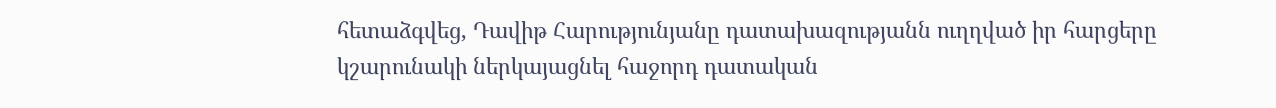հետաձգվեց, Դավիթ Հարությունյանը դատախազությանն ուղղված իր հարցերը կշարունակի ներկայացնել հաջորդ դատական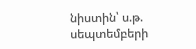նիստին՝ ս.թ. սեպտեմբերի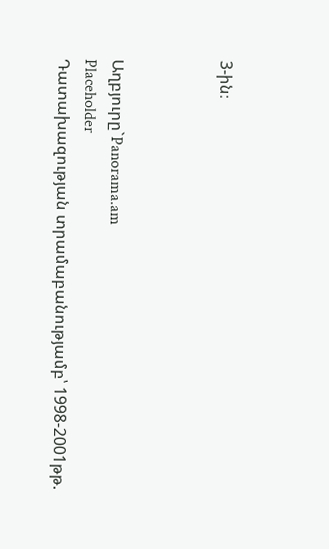3-ին։



Աղբյուրը`Panorama.am
Placeholder
Դատախազության տրամաբանությամբ՝ 1998-2001թթ.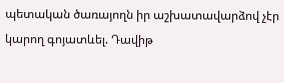պետական ծառայողն իր աշխատավարձով չէր կարող գոյատևել. Դավիթ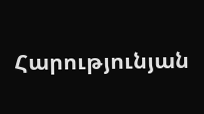Հարությունյան